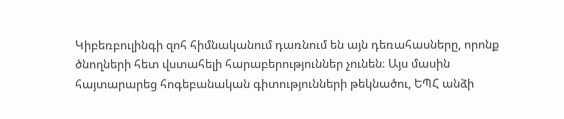Կիբեռբուլինգի զոհ հիմնականում դառնում են այն դեռահասները, որոնք ծնողների հետ վստահելի հարաբերություններ չունեն։ Այս մասին հայտարարեց հոգեբանական գիտությունների թեկնածու, ԵՊՀ անձի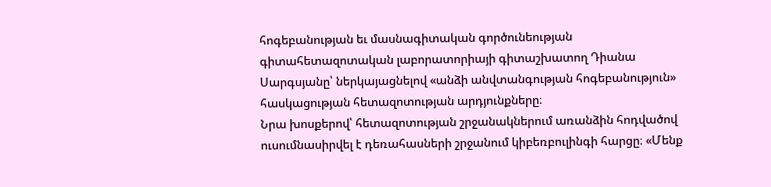հոգեբանության եւ մասնագիտական գործունեության գիտահետազոտական լաբորատորիայի գիտաշխատող Դիանա Սարգսյանը՝ ներկայացնելով «անձի անվտանգության հոգեբանություն» հասկացության հետազոտության արդյունքները։
Նրա խոսքերով՝ հետազոտության շրջանակներում առանձին հոդվածով ուսումնասիրվել է դեռահասների շրջանում կիբեռբուլինգի հարցը։ «Մենք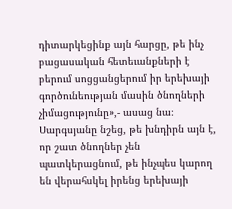դիտարկեցինք այն հարցը, թե ինչ բացասական հետեւանքների է բերում սոցցանցերում իր երեխայի գործունեության մասին ծնողների չիմացությունը»,- ասաց նա։
Սարգսյանը նշեց, թե խնդիրն այն է, որ շատ ծնողներ չեն պատկերացնում, թե ինչպես կարող են վերահսկել իրենց երեխայի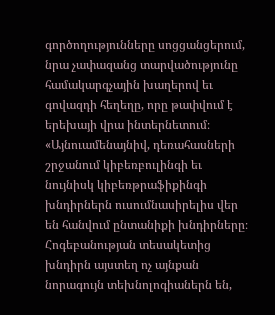գործողությունները սոցցանցերում, նրա չափազանց տարվածությունը համակարգչային խաղերով եւ գովազդի հեղեղը, որը թափվում է երեխայի վրա ինտերնետում։
«Այնուամենայնիվ, դեռահասների շրջանում կիբեռբուլինգի եւ նույնիսկ կիբեռթրաֆիքինգի խնդիրներն ուսումնասիրելիս վեր են հանվում ընտանիքի խնդիրները։ Հոգեբանության տեսակետից խնդիրն այստեղ ոչ այնքան նորագույն տեխնոլոգիաներն են,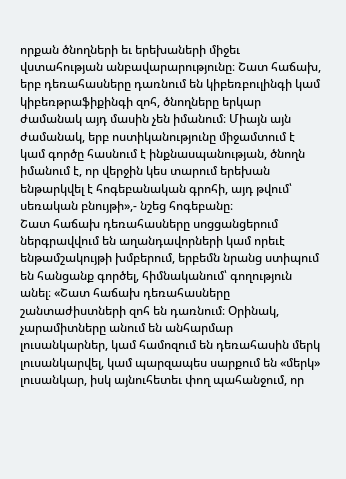որքան ծնողների եւ երեխաների միջեւ վստահության անբավարարությունը։ Շատ հաճախ, երբ դեռահասները դառնում են կիբեռբուլինգի կամ կիբեռթրաֆիքինգի զոհ, ծնողները երկար ժամանակ այդ մասին չեն իմանում։ Միայն այն ժամանակ, երբ ոստիկանությունը միջամտում է կամ գործը հասնում է ինքնասպանության, ծնողն իմանում է, որ վերջին կես տարում երեխան ենթարկվել է հոգեբանական գրոհի, այդ թվում՝ սեռական բնույթի»,- նշեց հոգեբանը։
Շատ հաճախ դեռահասները սոցցանցերում ներգրավվում են աղանդավորների կամ որեւէ ենթամշակույթի խմբերում, երբեմն նրանց ստիպում են հանցանք գործել, հիմնականում՝ գողություն անել։ «Շատ հաճախ դեռահասները շանտաժիստների զոհ են դառնում։ Օրինակ, չարամիտները անում են անհարմար լուսանկարներ, կամ համոզում են դեռահասին մերկ լուսանկարվել, կամ պարզապես սարքում են «մերկ» լուսանկար, իսկ այնուհետեւ փող պահանջում, որ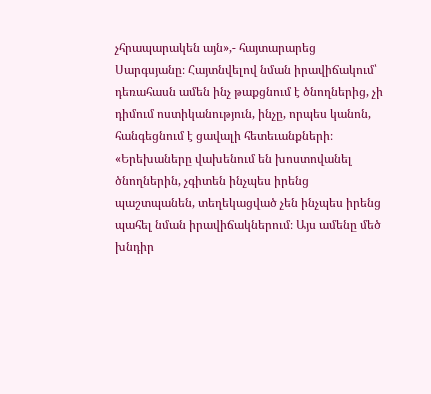չհրապարակեն այն»,- հայտարարեց Սարգսյանը։ Հայտնվելով նման իրավիճակում՝ դեռահասն ամեն ինչ թաքցնում է ծնողներից, չի դիմում ոստիկանություն, ինչը, որպես կանոն, հանգեցնում է ցավալի հետեւանքների։
«Երեխաները վախենում են խոստովանել ծնողներին, չգիտեն ինչպես իրենց պաշտպանեն, տեղեկացված չեն ինչպես իրենց պահել նման իրավիճակներում։ Այս ամենը մեծ խնդիր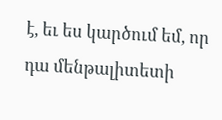է, եւ ես կարծում եմ, որ դա մենթալիտետի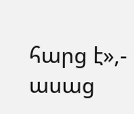հարց է»,- ասաց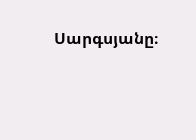Սարգսյանը։